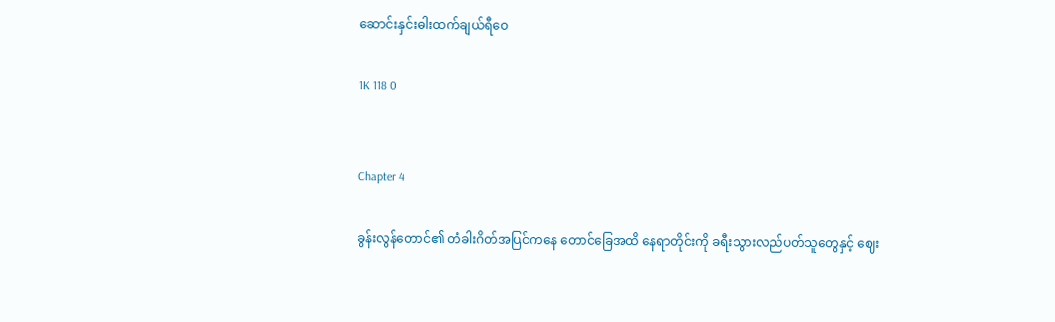ဆောင်းနှင်းဓါးထက်ချယ်ရီဝေ

1K 118 0


Chapter 4

ခွန်းလွန်တောင်၏ တံခါးဂိတ်အပြင်ကနေ တောင်ခြေအထိ နေရာတိုင်းကို ခရီးသွားလည်ပတ်သူတွေနှင့် ဈေး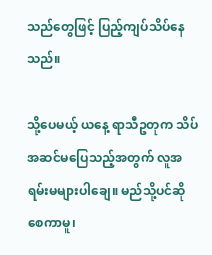သည်တွေဖြင့် ပြည့်ကျပ်သိပ်နေသည်။

သို့ပေမယ့် ယနေ့ ရာသီဥတုက သိပ်အဆင်မပြေသည့်အတွက် လူအရမ်းမများပါချေ။ မည်သို့ပင်ဆိုစေကာမူ၊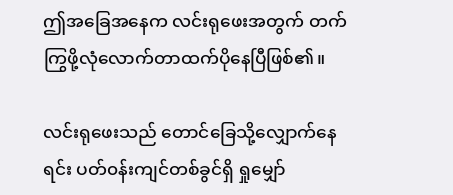ဤအခြေအနေက လင်းရုဖေးအတွက် တက်ကြွဖို့လုံလောက်တာထက်ပိုနေပြီဖြစ်၏။

လင်းရုဖေးသည် တောင်ခြေသို့လျှောက်နေရင်း ပတ်၀န်းကျင်တစ်ခွင်ရှိ ရှုမျှော်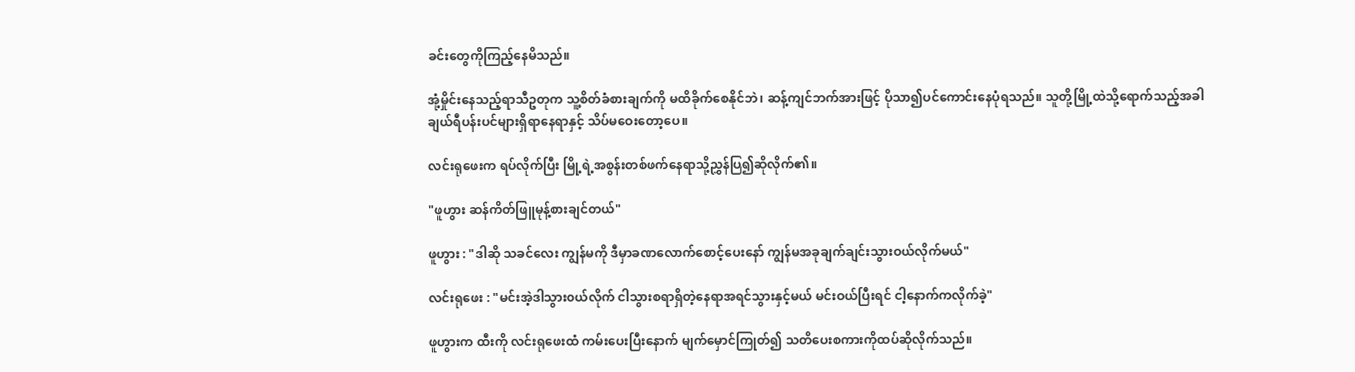ခင်းတွေကိုကြည့်နေမိသည်။

အုံ့မှိုင်းနေသည့်ရာသီဥတုက သူ့စိတ်ခံစားချက်ကို မထိခိုက်စေနိုင်ဘဲ၊ ဆန့်ကျင်ဘက်အားဖြင့် ပိုသာ၍ပင်ကောင်းနေပုံရသည်။ သူတို့မြို့ထဲသို့ရောက်သည့်အခါ ချယ်ရီပန်းပင်များရှိရာနေရာနှင့် သိပ်မဝေးတော့ပေ။

လင်းရုဖေးက ရပ်လိုက်ပြီး မြို့ရဲ့အစွန်းတစ်ဖက်နေရာသို့ညွှန်ပြ၍ဆိုလိုက်၏။

"ဖူဟွား ဆန်ကိတ်ဖြူမုန့်စားချင်တယ်"

ဖူဟွား : "ဒါဆို သခင်လေး ကျွန်မကို ဒီမှာခဏလောက်စောင့်ပေးနော် ကျွန်မအခုချက်ချင်းသွားဝယ်လိုက်မယ်"

လင်းရုဖေး : "မင်းအဲ့ဒါသွား၀ယ်လိုက် ငါသွားစရာရှိတဲ့နေရာအရင်သွားနှင့်မယ် မင်းဝယ်ပြီးရင် ငါ့နောက်ကလိုက်ခဲ့"

ဖူဟွားက ထီးကို လင်းရုဖေးထံ ကမ်းပေးပြီးနောက် မျက်မှောင်ကြုတ်၍ သတိပေးစကားကိုထပ်ဆိုလိုက်သည်။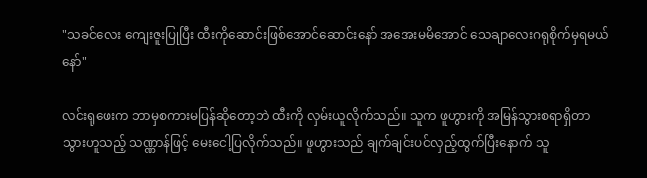"သခင်လေး ကျေးဇူးပြုပြီး ထီးကိုဆောင်းဖြစ်အောင်ဆောင်းနော် အအေးမမိအောင် သေချာလေးဂရုစိုက်မှရမယ်နော်"

လင်းရုဖေးက ဘာမှစကားမပြန်ဆိုတော့ဘဲ ထီးကို လှမ်းယူလိုက်သည်။ သူက ဖူဟွားကို အမြန်သွားစရာရှိတာသွားဟူသည့် သဏ္ဏာန်ဖြင့် မေးငေါ့ပြလိုက်သည်။ ဖူဟွားသည် ချက်ချင်းပင်လှည့်ထွက်ပြီးနောက် သူ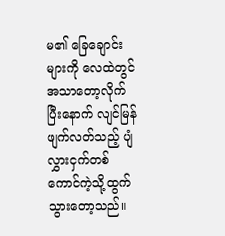မ၏ ခြေချောင်းများကို လေထဲတွင်အသာတော့လိုက်ပြီးနောက် လျင်မြန်ဖျက်လတ်သည့် ပျံလွှားငှက်တစ်ကောင်ကဲ့သို့ထွက်သွားတော့သည်။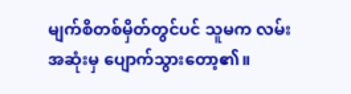မျက်စိတစ်မှိတ်တွင်ပင် သူမက လမ်းအဆုံးမှ ပျောက်သွားတော့၏။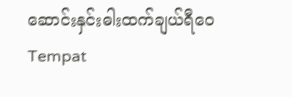ဆောင်းနှင်းဓါးထက်ချယ်ရီဝေTempat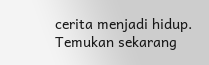cerita menjadi hidup. Temukan sekarang